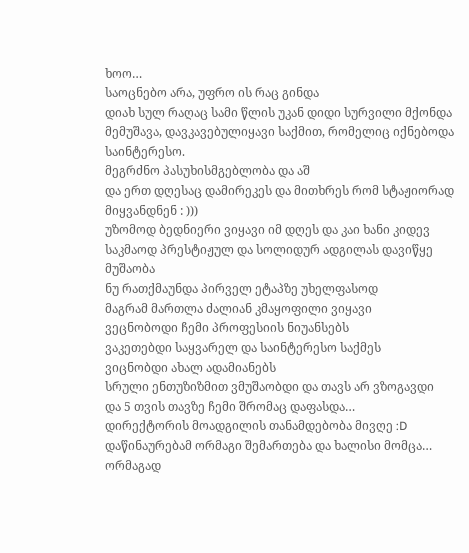ხოო…
საოცნებო არა, უფრო ის რაც გინდა
დიახ სულ რაღაც სამი წლის უკან დიდი სურვილი მქონდა
მემუშავა, დავკავებულიყავი საქმით, რომელიც იქნებოდა საინტერესო.
მეგრძნო პასუხისმგებლობა და აშ
და ერთ დღესაც დამირეკეს და მითხრეს რომ სტაჟიორად მიყვანდნენ : )))
უზომოდ ბედნიერი ვიყავი იმ დღეს და კაი ხანი კიდევ
საკმაოდ პრესტიჟულ და სოლიდურ ადგილას დავიწყე მუშაობა
ნუ რათქმაუნდა პირველ ეტაპზე უხელფასოდ
მაგრამ მართლა ძალიან კმაყოფილი ვიყავი
ვეცნობოდი ჩემი პროფესიის ნიუანსებს
ვაკეთებდი საყვარელ და საინტერესო საქმეს
ვიცნობდი ახალ ადამიანებს
სრული ენთუზიზმით ვმუშაობდი და თავს არ ვზოგავდი
და 5 თვის თავზე ჩემი შრომაც დაფასდა…
დირექტორის მოადგილის თანამდებობა მივღე :D
დაწინაურებამ ორმაგი შემართება და ხალისი მომცა…
ორმაგად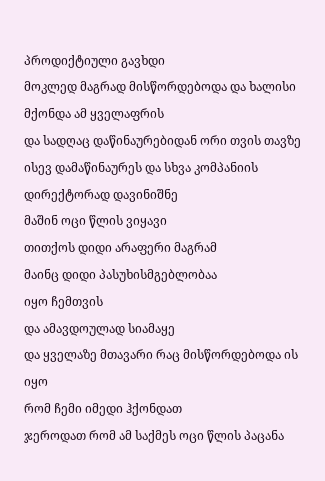პროდიქტიული გავხდი
მოკლედ მაგრად მისწორდებოდა და ხალისი მქონდა ამ ყველაფრის
და სადღაც დაწინაურებიდან ორი თვის თავზე
ისევ დამაწინაურეს და სხვა კომპანიის დირექტორად დავინიშნე
მაშინ ოცი წლის ვიყავი
თითქოს დიდი არაფერი მაგრამ
მაინც დიდი პასუხისმგებლობაა
იყო ჩემთვის
და ამავდოულად სიამაყე
და ყველაზე მთავარი რაც მისწორდებოდა ის იყო
რომ ჩემი იმედი ჰქონდათ
ჯეროდათ რომ ამ საქმეს ოცი წლის პაცანა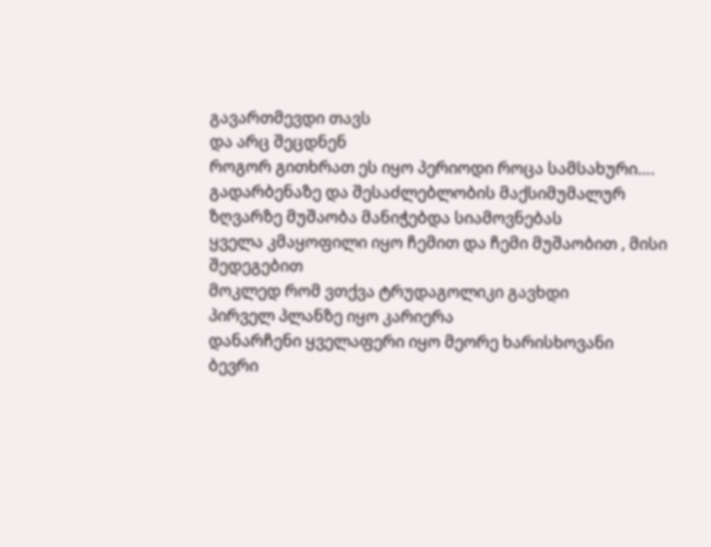გავართმევდი თავს
და არც შეცდნენ
როგორ გითხრათ ეს იყო პერიოდი როცა სამსახური….
გადარბენაზე და შესაძლებლობის მაქსიმუმალურ ზღვარზე მუშაობა მანიჭებდა სიამოვნებას
ყველა კმაყოფილი იყო ჩემით და ჩემი მუშაობით , მისი შედეგებით
მოკლედ რომ ვთქვა ტრუდაგოლიკი გავხდი
პირველ პლანზე იყო კარიერა
დანარჩენი ყველაფერი იყო მეორე ხარისხოვანი
ბევრი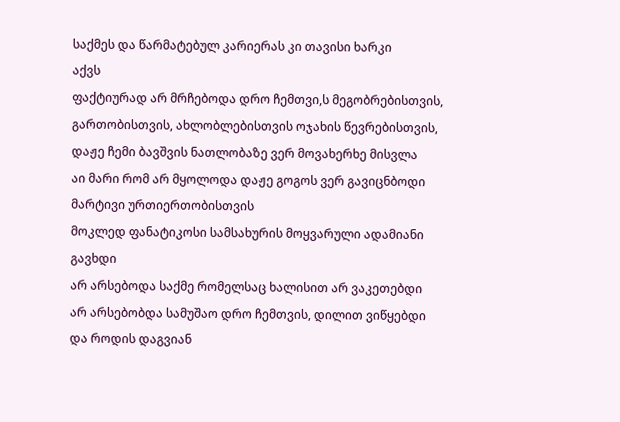საქმეს და წარმატებულ კარიერას კი თავისი ხარკი
აქვს
ფაქტიურად არ მრჩებოდა დრო ჩემთვი,ს მეგობრებისთვის, გართობისთვის, ახლობლებისთვის ოჯახის წევრებისთვის, დაჟე ჩემი ბავშვის ნათლობაზე ვერ მოვახერხე მისვლა
აი მარი რომ არ მყოლოდა დაჟე გოგოს ვერ გავიცნბოდი მარტივი ურთიერთობისთვის
მოკლედ ფანატიკოსი სამსახურის მოყვარული ადამიანი გავხდი
არ არსებოდა საქმე რომელსაც ხალისით არ ვაკეთებდი
არ არსებობდა სამუშაო დრო ჩემთვის, დილით ვიწყებდი და როდის დაგვიან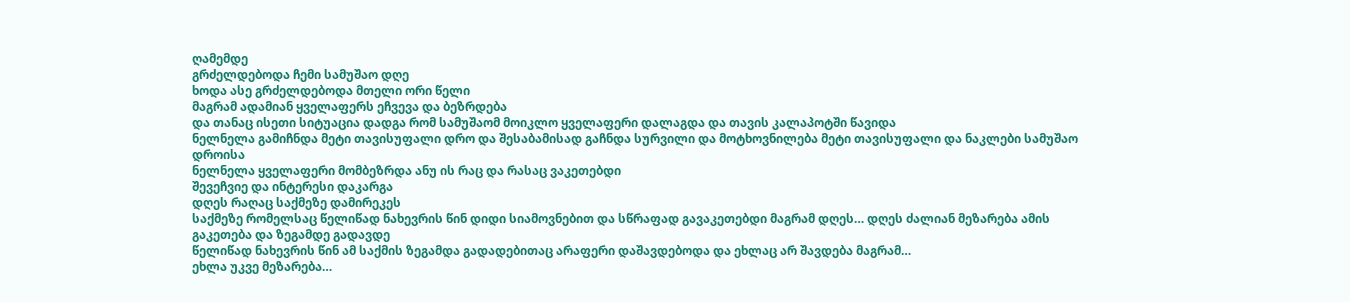ღამემდე
გრძელდებოდა ჩემი სამუშაო დღე
ხოდა ასე გრძელდებოდა მთელი ორი წელი
მაგრამ ადამიან ყველაფერს ეჩვევა და ბეზრდება
და თანაც ისეთი სიტუაცია დადგა რომ სამუშაომ მოიკლო ყველაფერი დალაგდა და თავის კალაპოტში წავიდა
ნელნელა გამიჩნდა მეტი თავისუფალი დრო და შესაბამისად გაჩნდა სურვილი და მოტხოვნილება მეტი თავისუფალი და ნაკლები სამუშაო დროისა
ნელნელა ყველაფერი მომბეზრდა ანუ ის რაც და რასაც ვაკეთებდი
შევეჩვიე და ინტერესი დაკარგა
დღეს რაღაც საქმეზე დამირეკეს
საქმეზე რომელსაც წელიწად ნახევრის წინ დიდი სიამოვნებით და სწრაფად გავაკეთებდი მაგრამ დღეს… დღეს ძალიან მეზარება ამის გაკეთება და ზეგამდე გადავდე
წელიწად ნახევრის წინ ამ საქმის ზეგამდა გადადებითაც არაფერი დაშავდებოდა და ეხლაც არ შავდება მაგრამ…
ეხლა უკვე მეზარება…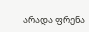არადა ფრენა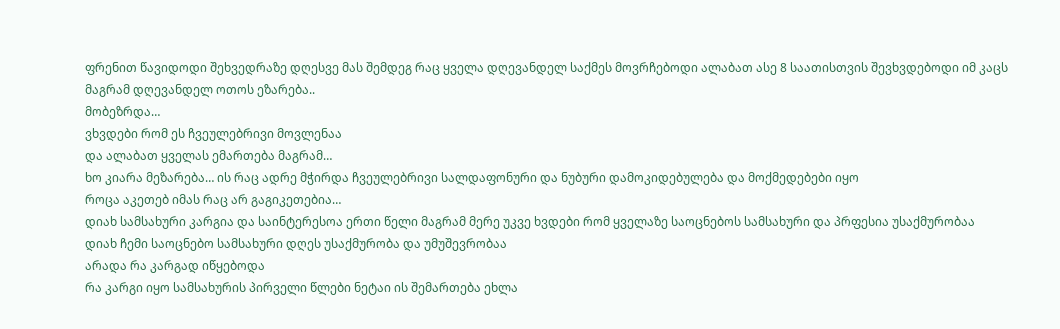ფრენით წავიდოდი შეხვედრაზე დღესვე მას შემდეგ რაც ყველა დღევანდელ საქმეს მოვრჩებოდი ალაბათ ასე 8 საათისთვის შევხვდებოდი იმ კაცს
მაგრამ დღევანდელ ოთოს ეზარება..
მობეზრდა…
ვხვდები რომ ეს ჩვეულებრივი მოვლენაა
და ალაბათ ყველას ემართება მაგრამ…
ხო კიარა მეზარება… ის რაც ადრე მჭირდა ჩვეულებრივი სალდაფონური და ნუბური დამოკიდებულება და მოქმედებები იყო
როცა აკეთებ იმას რაც არ გაგიკეთებია…
დიახ სამსახური კარგია და საინტერესოა ერთი წელი მაგრამ მერე უკვე ხვდები რომ ყველაზე საოცნებოს სამსახური და პრფესია უსაქმურობაა
დიახ ჩემი საოცნებო სამსახური დღეს უსაქმურობა და უმუშევრობაა
არადა რა კარგად იწყებოდა
რა კარგი იყო სამსახურის პირველი წლები ნეტაი ის შემართება ეხლა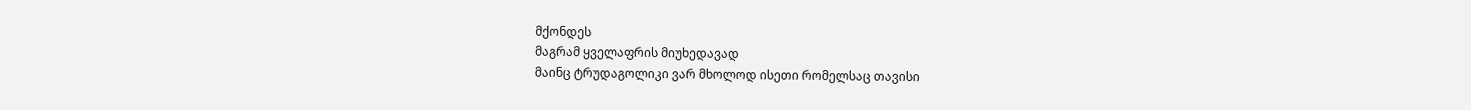მქონდეს
მაგრამ ყველაფრის მიუხედავად
მაინც ტრუდაგოლიკი ვარ მხოლოდ ისეთი რომელსაც თავისი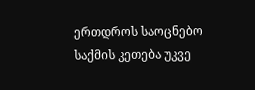ერთდროს საოცნებო საქმის კეთება უკვე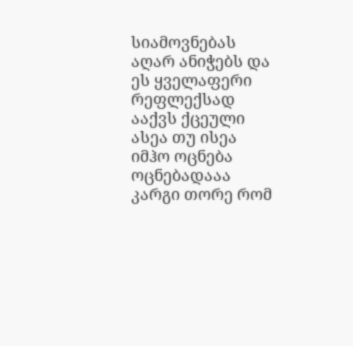სიამოვნებას აღარ ანიჭებს და ეს ყველაფერი რეფლექსად ააქვს ქცეული
ასეა თუ ისეა იმჰო ოცნება ოცნებადააა კარგი თორე რომ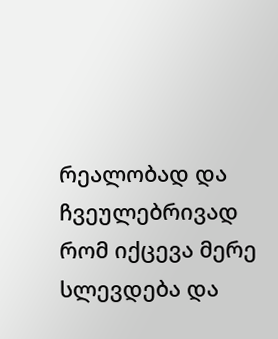რეალობად და ჩვეულებრივად რომ იქცევა მერე სლევდება და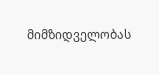მიმზიდველობას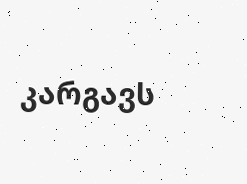კარგავს